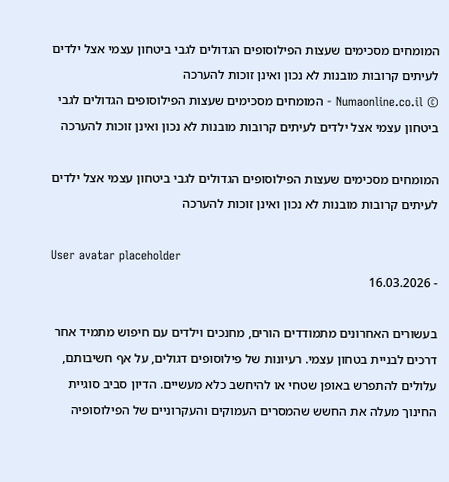המומחים מסכימים שעצות הפילוסופים הגדולים לגבי ביטחון עצמי אצל ילדים לעיתים קרובות מובנות לא נכון ואינן זוכות להערכה
© Numaonline.co.il - המומחים מסכימים שעצות הפילוסופים הגדולים לגבי ביטחון עצמי אצל ילדים לעיתים קרובות מובנות לא נכון ואינן זוכות להערכה

המומחים מסכימים שעצות הפילוסופים הגדולים לגבי ביטחון עצמי אצל ילדים לעיתים קרובות מובנות לא נכון ואינן זוכות להערכה

User avatar placeholder
- 16.03.2026

בעשורים האחרונים מתמודדים הורים, מחנכים וילדים עם חיפוש מתמיד אחר דרכים לבניית בטחון עצמי. רעיונות של פילוסופים דגולים, על אף חשיבותם, עלולים להתפרש באופן שטחי או להיחשב כלא מעשיים. הדיון סביב סוגיית החינוך מעלה את החשש שהמסרים העמוקים והעקרוניים של הפילוסופיה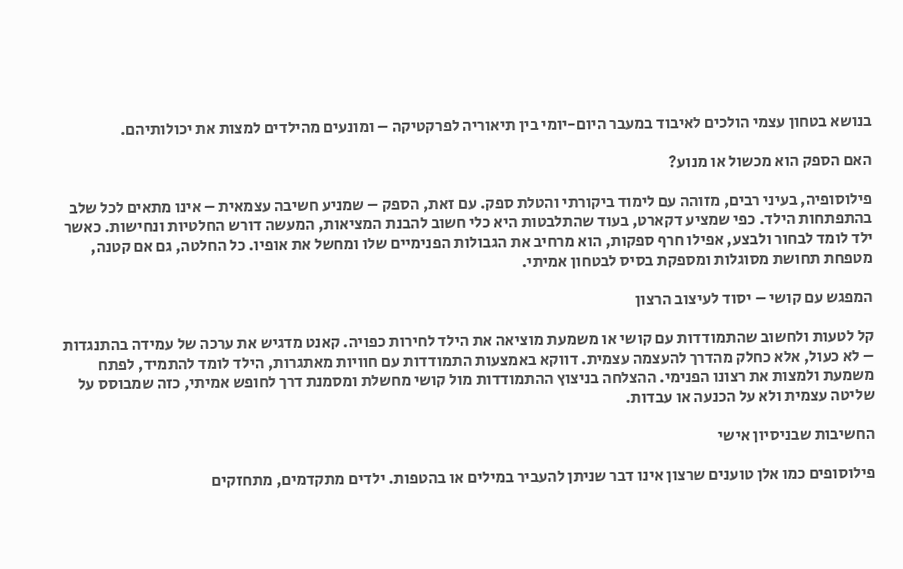בנושא בטחון עצמי הולכים לאיבוד במעבר היום-יומי בין תיאוריה לפרקטיקה – ומונעים מהילדים למצות את יכולותיהם.

האם הספק הוא מכשול או מנוע?

פילוסופיה, בעיני רבים, מזוהה עם לימוד ביקורתי והטלת ספק. עם זאת, הספק – שמניע חשיבה עצמאית – אינו מתאים לכל שלב בהתפתחות הילד. כפי שמציע דקארט, בעוד שהתלבטות היא כלי חשוב להבנת המציאות, המעשה דורש החלטיות ונחישות. כאשר ילד לומד לבחור ולבצע, אפילו חרף ספקות, הוא מרחיב את הגבולות הפנימיים שלו ומחשל את אופיו. כל החלטה, גם אם קטנה, מטפחת תחושת מסוגלות ומספקת בסיס לבטחון אמיתי.

המפגש עם קושי – יסוד לעיצוב הרצון

קל לטעות ולחשוב שהתמודדות עם קושי או משמעת מוציאה את הילד לחירות כפויה. קאנט מדגיש את ערכה של עמידה בהתנגדות – לא כעול, אלא כחלק מהדרך להעצמה עצמית. דווקא באמצעות התמודדות עם חוויות מאתגרות, הילד לומד להתמיד, לפתח משמעת ולמצות את רצונו הפנימי. ההצלחה בניצוץ ההתמודדות מול קושי מחשלת ומסמנת דרך לחופש אמיתי, כזה שמבוסס על שליטה עצמית ולא על הכנעה או עבדות.

החשיבות שבניסיון אישי

פילוסופים כמו אלן טוענים שרצון אינו דבר שניתן להעביר במילים או בהטפות. ילדים מתקדמים, מתחזקים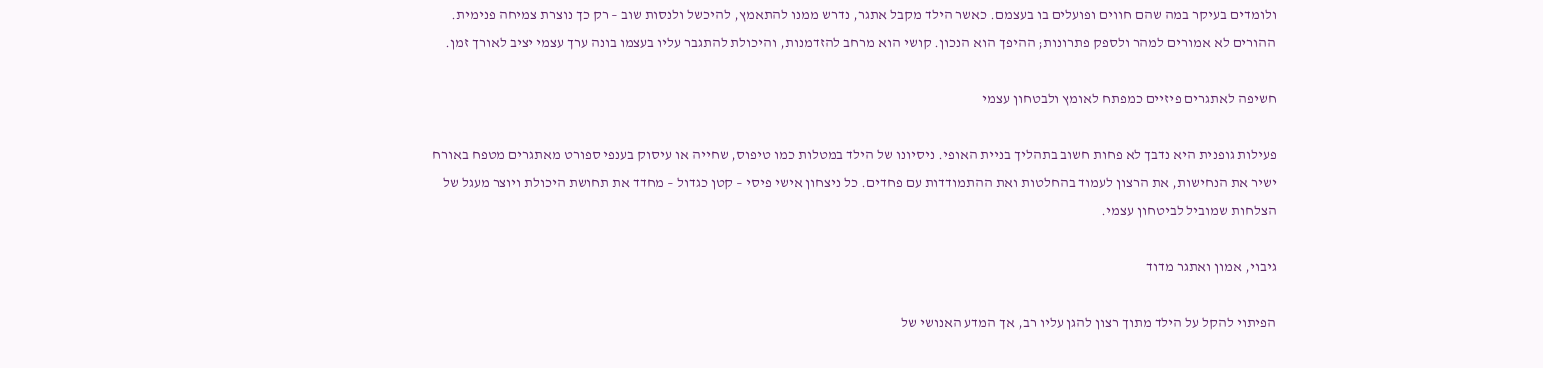ולומדים בעיקר במה שהם חווים ופועלים בו בעצמם. כאשר הילד מקבל אתגר, נדרש ממנו להתאמץ, להיכשל ולנסות שוב – רק כך נוצרת צמיחה פנימית. ההורים לא אמורים למהר ולספק פתרונות; ההיפך הוא הנכון. קושי הוא מרחב להזדמנות, והיכולת להתגבר עליו בעצמו בונה ערך עצמי יציב לאורך זמן.

חשיפה לאתגרים פיזיים כמפתח לאומץ ולבטחון עצמי

פעילות גופנית היא נדבך לא פחות חשוב בתהליך בניית האופי. ניסיונו של הילד במטלות כמו טיפוס, שחייה או עיסוק בענפי ספורט מאתגרים מטפח באורח ישיר את הנחישות, את הרצון לעמוד בהחלטות ואת ההתמודדות עם פחדים. כל ניצחון אישי פיסי – קטן כגדול – מחדד את תחושת היכולת ויוצר מעגל של הצלחות שמוביל לביטחון עצמי.

גיבוי, אמון ואתגר מדוד

הפיתוי להקל על הילד מתוך רצון להגן עליו רב, אך המדע האנושי של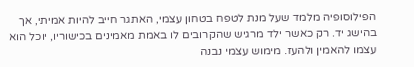הפילוסופיה מלמד שעל מנת לטפח בטחון עצמי, האתגר חייב להיות אמיתי, אך בהישג יד. רק כאשר ילד מרגיש שהקרובים לו באמת מאמינים בכישוריו, יוכל הוא עצמו להאמין ולהעז. מימוש עצמי נבנה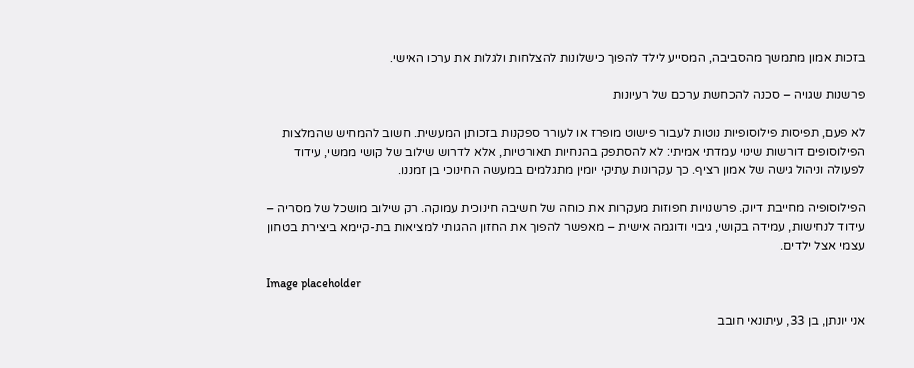בזכות אמון מתמשך מהסביבה, המסייע לילד להפוך כישלונות להצלחות ולגלות את ערכו האישי.

פרשנות שגויה – סכנה להכחשת ערכם של רעיונות

לא פעם, תפיסות פילוסופיות נוטות לעבור פישוט מופרז או לעורר ספקנות בזכותן המעשית. חשוב להמחיש שהמלצות הפילוסופים דורשות שינוי עמדתי אמיתי: לא להסתפק בהנחיות תאורטיות, אלא לדרוש שילוב של קושי ממשי, עידוד לפעולה וניהול גישה של אמון רציף. כך עקרונות עתיקי יומין מתגלמים במעשה החינוכי בן זמננו.

הפילוסופיה מחייבת דיוק. פרשנויות חפוזות מעקרות את כוחה של חשיבה חינוכית עמוקה. רק שילוב מושכל של מסריה – עידוד לנחישות, עמידה בקושי, גיבוי ודוגמה אישית – מאפשר להפוך את החזון ההגותי למציאות בת-קיימא ביצירת בטחון עצמי אצל ילדים.

Image placeholder

אני יונתן, בן 33, עיתונאי חובב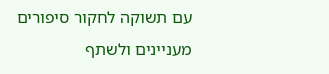עם תשוקה לחקור סיפורים מעניינים ולשתף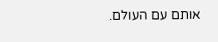אותם עם העולם.